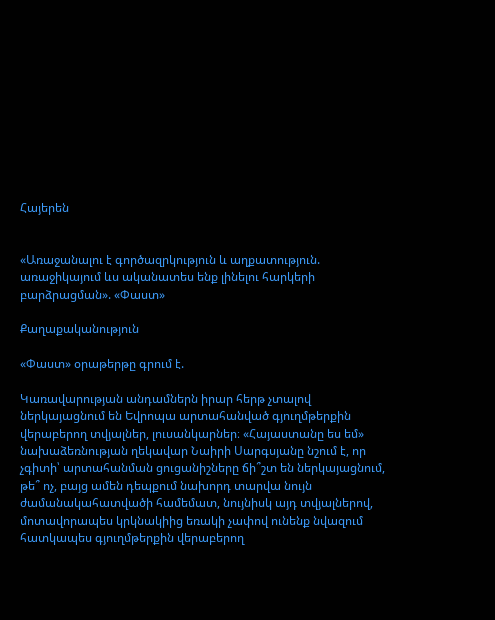Հայերեն


«Առաջանալու է գործազրկություն և աղքատություն. առաջիկայում ևս ականատես ենք լինելու հարկերի բարձրացման». «Փաստ»

Քաղաքականություն

«Փաստ» օրաթերթը գրում է.

Կառավարության անդամներն իրար հերթ չտալով ներկայացնում են Եվրոպա արտահանված գյուղմթերքին վերաբերող տվյալներ, լուսանկարներ։ «Հայաստանը ես եմ» նախաձեռնության ղեկավար Նաիրի Սարգսյանը նշում է, որ չգիտի՝ արտահանման ցուցանիշները ճի՞շտ են ներկայացնում, թե՞ ոչ, բայց ամեն դեպքում նախորդ տարվա նույն ժամանակահատվածի համեմատ, նույնիսկ այդ տվյալներով, մոտավորապես կրկնակիից եռակի չափով ունենք նվազում հատկապես գյուղմթերքին վերաբերող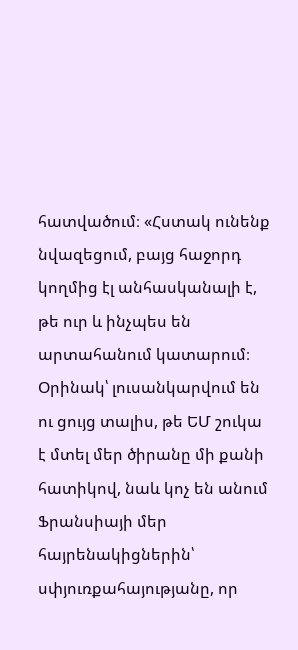հատվածում։ «Հստակ ունենք նվազեցում, բայց հաջորդ կողմից էլ անհասկանալի է, թե ուր և ինչպես են արտահանում կատարում։ Օրինակ՝ լուսանկարվում են ու ցույց տալիս, թե ԵՄ շուկա է մտել մեր ծիրանը մի քանի հատիկով, նաև կոչ են անում Ֆրանսիայի մեր հայրենակիցներին՝ սփյուռքահայությանը, որ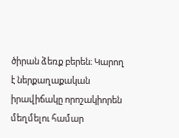ծիրան ձեռք բերեն։ Կարող է ներքաղաքական իրավիճակը որոշակիորեն մեղմելու համար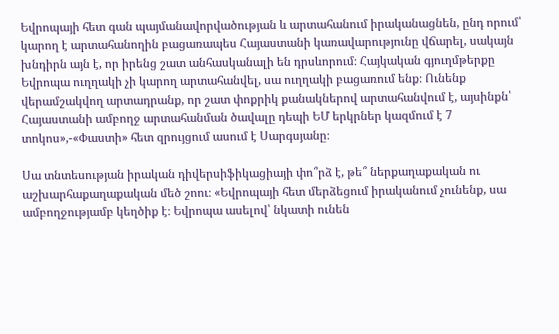Եվրոպայի հետ գան պայմանավորվածության և արտահանում իրականացնեն, ընդ որում՝ կարող է արտահանողին բացառապես Հայաստանի կառավարությունը վճարել, սակայն խնդիրն այն է, որ իրենց շատ անհասկանալի են դրսևորում։ Հայկական գյուղմթերքը Եվրոպա ուղղակի չի կարող արտահանվել, սա ուղղակի բացառում ենք։ Ունենք վերամշակվող արտադրանք, որ շատ փոքրիկ քանակներով արտահանվում է, այսինքն՝ Հայաստանի ամբողջ արտահանման ծավալը դեպի ԵՄ երկրներ կազմում է 7 տոկոս»,-«Փաստի» հետ զրույցում ասում է Սարգսյանը։

Սա տնտեսության իրական դիվերսիֆիկացիայի փո՞րձ է, թե՞ ներքաղաքական ու աշխարհաքաղաքական մեծ շոու։ «Եվրոպայի հետ մերձեցում իրականում չունենք, սա ամբողջությամբ կեղծիք է։ Եվրոպա ասելով՝ նկատի ունեն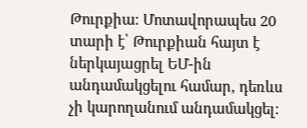Թուրքիա։ Մոտավորապես 20 տարի է՝ Թուրքիան հայտ է ներկայացրել ԵՄ-ին անդամակցելու համար, դեռևս չի կարողանում անդամակցել։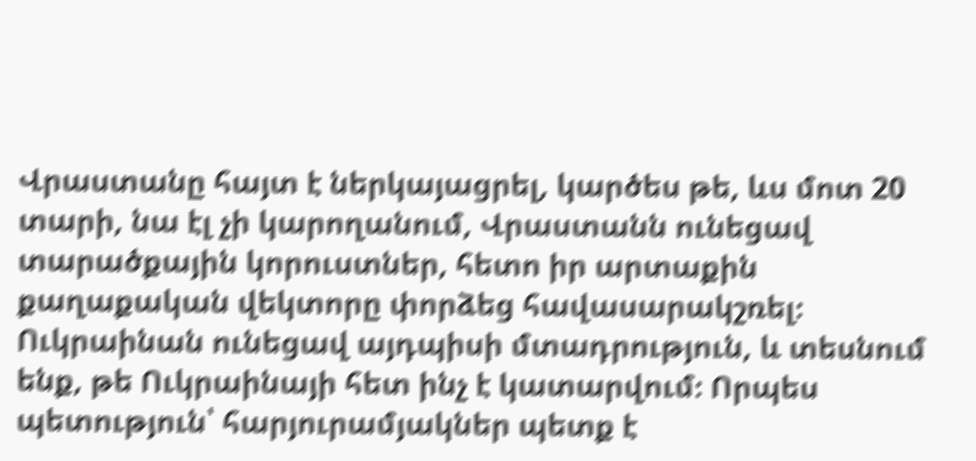Վրաստանը հայտ է ներկայացրել, կարծես թե, ևս մոտ 20 տարի, նա էլ չի կարողանում, Վրաստանն ունեցավ տարածքային կորուստներ, հետո իր արտաքին քաղաքական վեկտորը փորձեց հավասարակշռել։ Ուկրաինան ունեցավ այդպիսի մտադրություն, և տեսնում ենք, թե Ուկրաինայի հետ ինչ է կատարվում։ Որպես պետություն՝ հարյուրամյակներ պետք է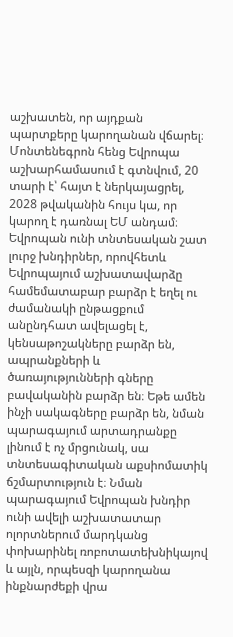աշխատեն, որ այդքան պարտքերը կարողանան վճարել։ Մոնտենեգրոն հենց Եվրոպա աշխարհամասում է գտնվում, 20 տարի է՝ հայտ է ներկայացրել, 2028 թվականին հույս կա, որ կարող է դառնալ ԵՄ անդամ։ Եվրոպան ունի տնտեսական շատ լուրջ խնդիրներ, որովհետև Եվրոպայում աշխատավարձը համեմատաբար բարձր է եղել ու ժամանակի ընթացքում անընդհատ ավելացել է, կենսաթոշակները բարձր են, ապրանքների և ծառայությունների գները բավականին բարձր են։ Եթե ամեն ինչի սակագները բարձր են, նման պարագայում արտադրանքը լինում է ոչ մրցունակ, սա տնտեսագիտական աքսիոմատիկ ճշմարտություն է։ Նման պարագայում Եվրոպան խնդիր ունի ավելի աշխատատար ոլորտներում մարդկանց փոխարինել ռոբոտատեխնիկայով և այլն, որպեսզի կարողանա ինքնարժեքի վրա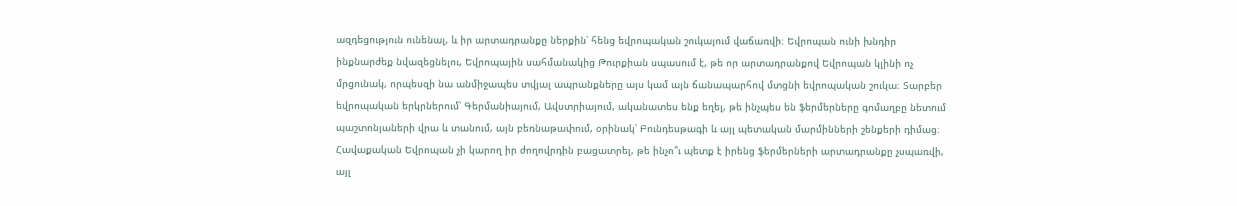ազդեցություն ունենալ, և իր արտադրանքը ներքին՝ հենց եվրոպական շուկայում վաճառվի։ Եվրոպան ունի խնդիր ինքնարժեք նվազեցնելու, Եվրոպային սահմանակից Թուրքիան սպասում է, թե որ արտադրանքով Եվրոպան կլինի ոչ մրցունակ, որպեսզի նա անմիջապես տվյալ ապրանքները այս կամ այն ճանապարհով մտցնի եվրոպական շուկա։ Տարբեր եվրոպական երկրներում՝ Գերմանիայում, Ավստրիայում, ականատես ենք եղել, թե ինչպես են ֆերմերները գոմաղբը նետում պաշտոնյաների վրա և տանում, այն բեռնաթափում, օրինակ՝ Բունդեսթագի և այլ պետական մարմինների շենքերի դիմաց։ Հավաքական Եվրոպան չի կարող իր ժողովրդին բացատրել, թե ինչո՞ւ պետք է իրենց ֆերմերների արտադրանքը չսպառվի, այլ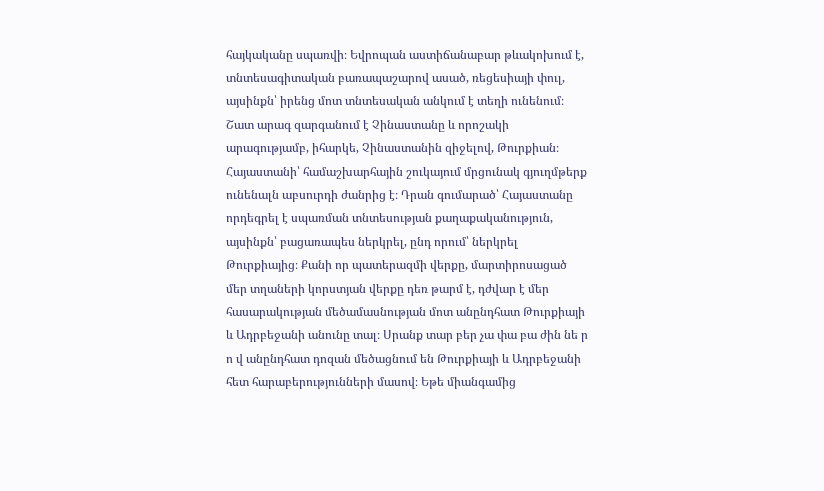հայկականը սպառվի։ Եվրոպան աստիճանաբար թևակոխում է, տնտեսագիտական բառապաշարով ասած, ռեցեսիայի փուլ, այսինքն՝ իրենց մոտ տնտեսական անկում է տեղի ունենում։ Շատ արագ զարգանում է Չինաստանը և որոշակի արագությամբ, իհարկե, Չինաստանին զիջելով, Թուրքիան։ Հայաստանի՝ համաշխարհային շուկայում մրցունակ գյուղմթերք ունենալն աբսուրդի ժանրից է։ Դրան գումարած՝ Հայաստանը որդեգրել է սպառման տնտեսության քաղաքականություն, այսինքն՝ բացառապես ներկրել, ընդ որում՝ ներկրել Թուրքիայից։ Քանի որ պատերազմի վերքը, մարտիրոսացած մեր տղաների կորստյան վերքը դեռ թարմ է, դժվար է մեր հասարակության մեծամասնության մոտ անընդհատ Թուրքիայի և Ադրբեջանի անունը տալ։ Սրանք տար բեր չա փա բա ժին նե ր ո վ անընդհատ դոզան մեծացնում են Թուրքիայի և Ադրբեջանի հետ հարաբերությունների մասով։ Եթե միանգամից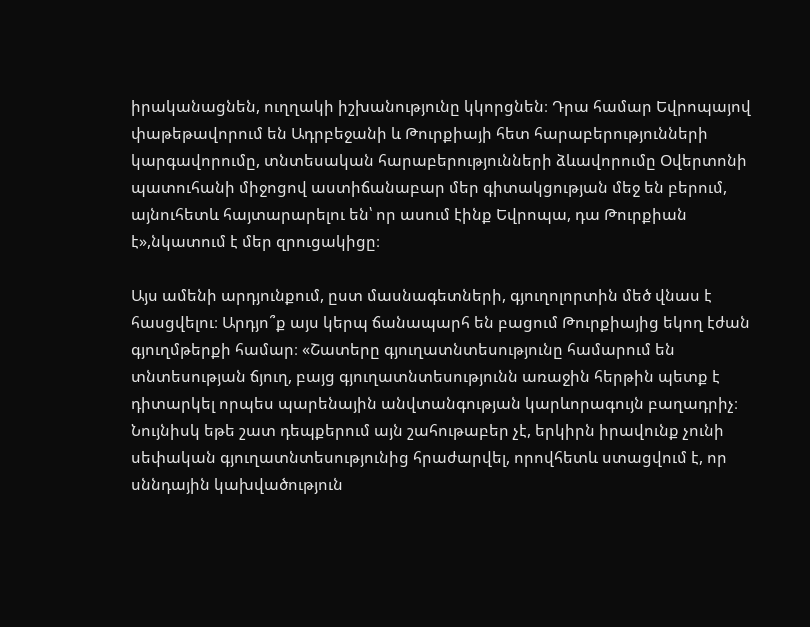իրականացնեն, ուղղակի իշխանությունը կկորցնեն։ Դրա համար Եվրոպայով փաթեթավորում են Ադրբեջանի և Թուրքիայի հետ հարաբերությունների կարգավորումը, տնտեսական հարաբերությունների ձևավորումը Օվերտոնի պատուհանի միջոցով աստիճանաբար մեր գիտակցության մեջ են բերում, այնուհետև հայտարարելու են՝ որ ասում էինք Եվրոպա, դա Թուրքիան է»,նկատում է մեր զրուցակիցը։

Այս ամենի արդյունքում, ըստ մասնագետների, գյուղոլորտին մեծ վնաս է հասցվելու։ Արդյո՞ք այս կերպ ճանապարհ են բացում Թուրքիայից եկող էժան գյուղմթերքի համար։ «Շատերը գյուղատնտեսությունը համարում են տնտեսության ճյուղ, բայց գյուղատնտեսությունն առաջին հերթին պետք է դիտարկել որպես պարենային անվտանգության կարևորագույն բաղադրիչ։ Նույնիսկ եթե շատ դեպքերում այն շահութաբեր չէ, երկիրն իրավունք չունի սեփական գյուղատնտեսությունից հրաժարվել, որովհետև ստացվում է, որ սննդային կախվածություն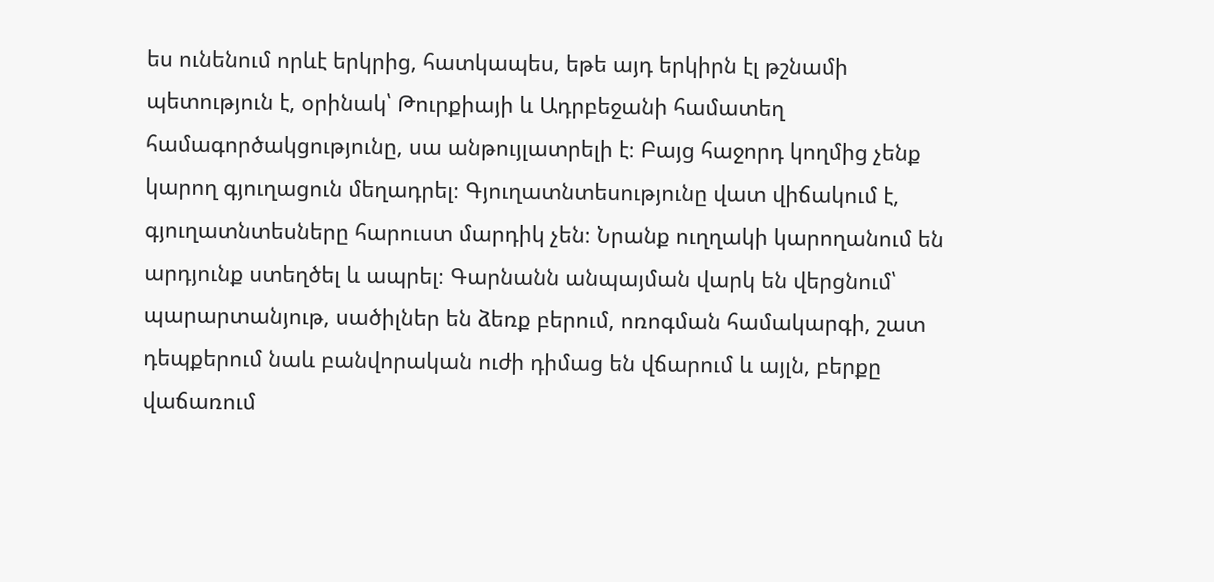ես ունենում որևէ երկրից, հատկապես, եթե այդ երկիրն էլ թշնամի պետություն է, օրինակ՝ Թուրքիայի և Ադրբեջանի համատեղ համագործակցությունը, սա անթույլատրելի է։ Բայց հաջորդ կողմից չենք կարող գյուղացուն մեղադրել։ Գյուղատնտեսությունը վատ վիճակում է, գյուղատնտեսները հարուստ մարդիկ չեն։ Նրանք ուղղակի կարողանում են արդյունք ստեղծել և ապրել։ Գարնանն անպայման վարկ են վերցնում՝ պարարտանյութ, սածիլներ են ձեռք բերում, ոռոգման համակարգի, շատ դեպքերում նաև բանվորական ուժի դիմաց են վճարում և այլն, բերքը վաճառում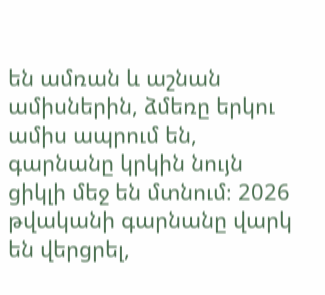են ամռան և աշնան ամիսներին, ձմեռը երկու ամիս ապրում են, գարնանը կրկին նույն ցիկլի մեջ են մտնում։ 2026 թվականի գարնանը վարկ են վերցրել,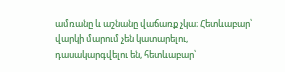ամռանը և աշնանը վաճառք չկա։ Հետևաբար՝ վարկի մարում չեն կատարելու, դասակարգվելու են, հետևաբար՝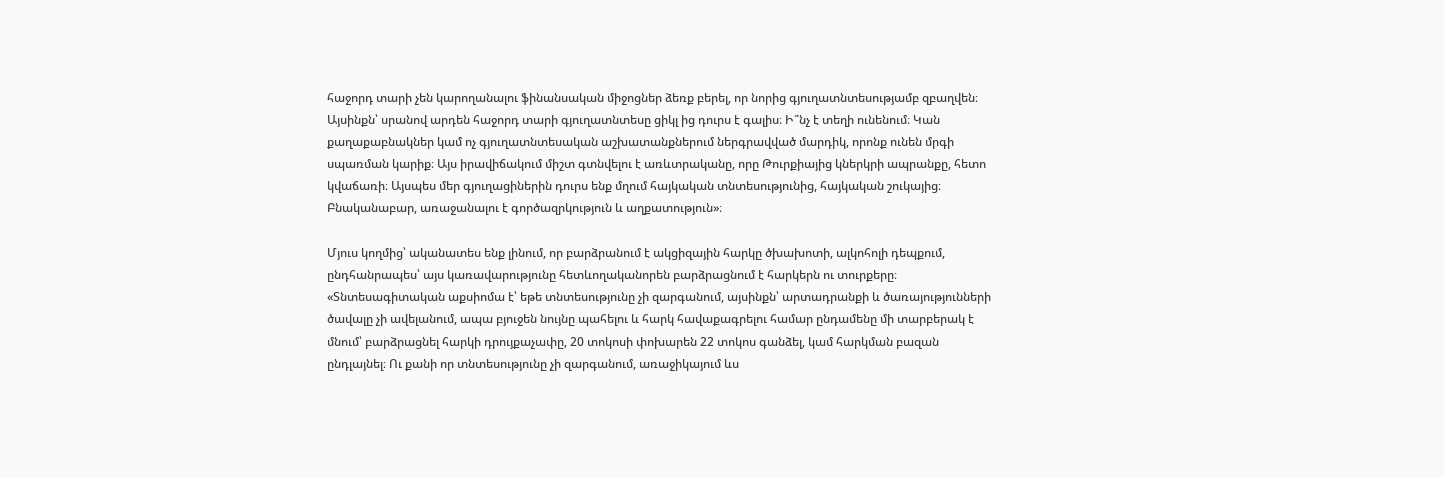հաջորդ տարի չեն կարողանալու ֆինանսական միջոցներ ձեռք բերել, որ նորից գյուղատնտեսությամբ զբաղվեն։ Այսինքն՝ սրանով արդեն հաջորդ տարի գյուղատնտեսը ցիկլ ից դուրս է գալիս։ Ի՞նչ է տեղի ունենում։ Կան քաղաքաբնակներ կամ ոչ գյուղատնտեսական աշխատանքներում ներգրավված մարդիկ, որոնք ունեն մրգի սպառման կարիք։ Այս իրավիճակում միշտ գտնվելու է առևտրականը, որը Թուրքիայից կներկրի ապրանքը, հետո կվաճառի։ Այսպես մեր գյուղացիներին դուրս ենք մղում հայկական տնտեսությունից, հայկական շուկայից։ Բնականաբար, առաջանալու է գործազրկություն և աղքատություն»։

Մյուս կողմից՝ ականատես ենք լինում, որ բարձրանում է ակցիզային հարկը ծխախոտի, ալկոհոլի դեպքում, ընդհանրապես՝ այս կառավարությունը հետևողականորեն բարձրացնում է հարկերն ու տուրքերը։ «Տնտեսագիտական աքսիոմա է՝ եթե տնտեսությունը չի զարգանում, այսինքն՝ արտադրանքի և ծառայությունների ծավալը չի ավելանում, ապա բյուջեն նույնը պահելու և հարկ հավաքագրելու համար ընդամենը մի տարբերակ է մնում՝ բարձրացնել հարկի դրույքաչափը, 20 տոկոսի փոխարեն 22 տոկոս գանձել, կամ հարկման բազան ընդլայնել։ Ու քանի որ տնտեսությունը չի զարգանում, առաջիկայում ևս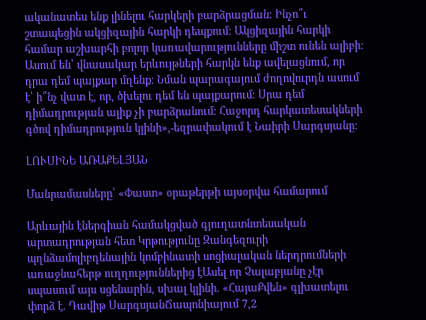ականատես ենք լինելու հարկերի բարձրացման։ Ինչո՞ւ շտապեցին ակցիզային հարկի դեպքում։ Ակցիզային հարկի համար աշխարհի բոլոր կառավարությունները միշտ ունեն ալիբի։ Ասում են՝ վնասակար երևույթների հարկն ենք ավելացնում, որ դրա դեմ պայքար մղենք։ Նման պարագայում ժողովուրդն ասում է՝ ի՞նչ վատ է, որ, ծխելու դեմ են պայքարում։ Սրա դեմ դիմադրության ալիք չի բարձրանում։ Հաջորդ հարկատեսակների գծով դիմադրություն կլինի»,-եզրափակում է Նաիրի Սարգսյանը։

ԼՈՒՍԻՆԵ ԱՌԱՔԵԼՅԱՆ

Մանրամասները՝ «Փաստ» օրաթերթի այսօրվա համարում

Արևային էներգիան համակցված գյուղատնտեսական արտադրության հետ Կրթությունը Զանգեզուրի պղնձամոլիբդենային կոմբինատի սոցիալական ներդրումների առաջնահերթ ուղղություններից էԱսել որ Չալաբյանը չէր սպասում այս սցենարին, սխալ կլինի. «ՀայաՔվեն» գլխատելու փորձ է. Դավիթ ՍարգսյանՃապոնիայում 7,2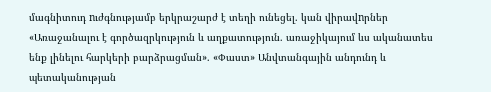մագնիտուդ nւժգնությամբ երկրաշարժ է տեղի ունեցել. կան վիրավnրներ «Առաջանալու է գործազրկություն և աղքատություն. առաջիկայում ևս ականատես ենք լինելու հարկերի բարձրացման». «Փաստ» Անվտանգային անդունդ և պետականության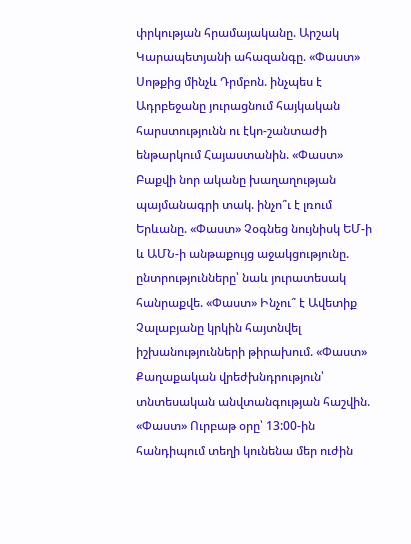փրկության հրամայականը. Արշակ Կարապետյանի ահազանգը. «Փաստ» Սոթքից մինչև Դրմբոն. ինչպես է Ադրբեջանը յուրացնում հայկական հարստությունն ու էկո-շանտաժի ենթարկում Հայաստանին. «Փաստ» Բաքվի նոր ականը խաղաղության պայմանագրի տակ. ինչո՞ւ է լռում Երևանը. «Փաստ» Չօգնեց նույնիսկ ԵՄ-ի և ԱՄՆ-ի անթաքույց աջակցությունը. ընտրությունները՝ նաև յուրատեսակ հանրաքվե. «Փաստ» Ինչու՞ է Ավետիք Չալաբյանը կրկին հայտնվել իշխանությունների թիրախում. «Փաստ» Քաղաքական վրեժխնդրություն՝ տնտեսական անվտանգության հաշվին. «Փաստ» Ուրբաթ օրը՝ 13:00-ին հանդիպում տեղի կունենա մեր ուժին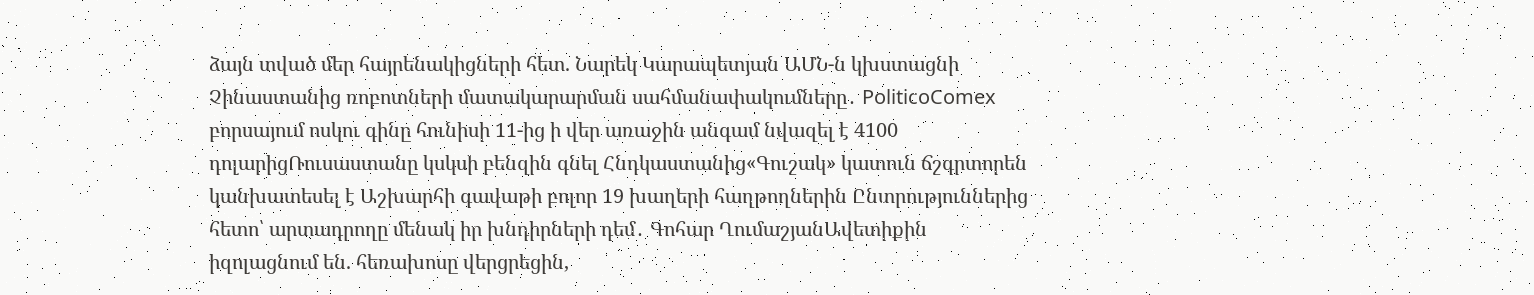ձայն տված մեր հայրենակիցների հետ. Նարեկ Կարապետյան ԱՄՆ-ն կխստացնի Չինաստանից ռոբոտների մատակարարման սահմանափակումները․ PoliticoComex բորսայում ոսկու գինը հունիսի 11-ից ի վեր առաջին անգամ նվազել է 4100 դոլարիցՌուսաստանը կսկսի բենզին գնել Հնդկաստանից«Գուշակ» կատուն ճշգրտորեն կանխատեսել է Աշխարհի գավաթի բոլոր 19 խաղերի հաղթողներին Ընտրություններից հետո՝ արտադրողը մենակ իր խնդիրների դեմ․ Գոհար ՂումաշյանԱվետիքին իզոլացնում են. հեռախոսը վերցրեցին,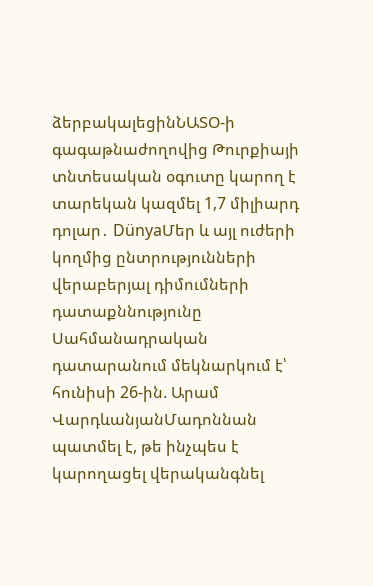ձերբակալեցինՆԱՏՕ-ի գագաթնաժողովից Թուրքիայի տնտեսական օգուտը կարող է տարեկան կազմել 1,7 միլիարդ դոլար․ DünyaՄեր և այլ ուժերի կողմից ընտրությունների վերաբերյալ դիմումների դատաքննությունը Սահմանադրական դատարանում մեկնարկում է՝ հունիսի 26-ին. Արամ ՎարդևանյանՄադոննան պատմել է, թե ինչպես է կարողացել վերականգնել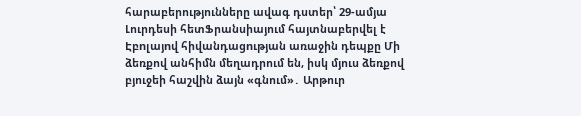հարաբերությունները ավագ դստեր՝ 29-ամյա Լուրդեսի հետՖրանսիայում հայտնաբերվել է Էբnլայnվ հիվանդացnւթյան առաջին դեպքը Մի ձեռքով անհիմն մեղադրում են, իսկ մյուս ձեռքով բյուջեի հաշվին ձայն «գնում»․ Արթուր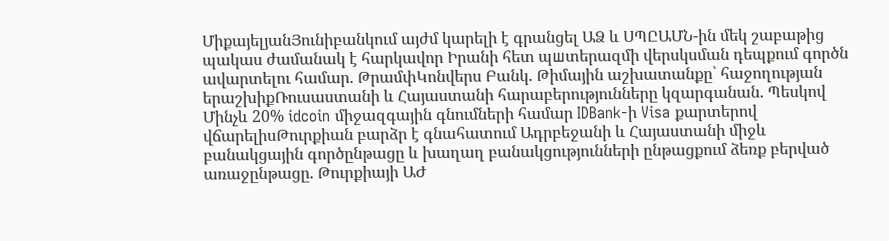ՄիքայելյանՅունիբանկում այժմ կարելի է գրանցել ԱՁ և ՍՊԸԱՄՆ-ին մեկ շաբաթից պակաս ժամանակ է հարկավոր Իրանի հետ պшտերազմի վերսկսման դեպքում գործն ավարտելու համար. ԹրամփԿոնվերս Բանկ. Թիմային աշխատանքը՝ հաջողության երաշխիքՌուսաստանի և Հայաստանի հարաբերությունները կզարգանան. Պեսկով Մինչև 20% idcoin միջազգային գնումների համար IDBank-ի Visa քարտերով վճարելիսԹուրքիան բարձր է գնահատում Ադրբեջանի և Հայաստանի միջև բանակցային գործընթացը և խաղաղ բանակցությունների ընթացքում ձեռք բերված առաջընթացը. Թուրքիայի ԱԺ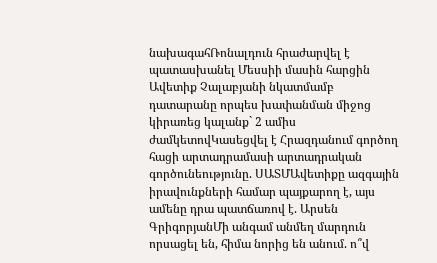նախագահՌոնալդուն հրաժարվել է պատասխանել Մեսսիի մասին հարցին Ավետիք Չալաբյանի նկատմամբ դատարանը որպես խափանման միջոց կիրառեց կալանք` 2 ամիս ժամկետովԿասեցվել է Հրազդանում գործող հացի արտադրամասի արտադրական գործունեությունը. ՍԱՏՄԱվետիքը ազգային իրավունքների համար պայքարող է, այս ամենը դրա պատճառով է. Արսեն ԳրիգորյանՄի անգամ անմեղ մարդուն որսացել են, հիմա նորից են անում. ո՞վ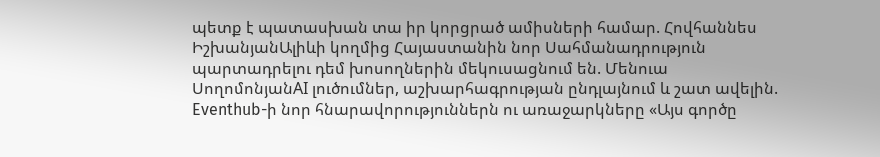պետք է պատասխան տա իր կորցրած ամիսների համար. Հովհաննես ԻշխանյանԱլիևի կողմից Հայաստանին նոր Սահմանադրություն պարտադրելու դեմ խոսողներին մեկուսացնում են. Մենուա ՍողոմոնյանAI լուծումներ, աշխարհագրության ընդլայնում և շատ ավելին. Eventhub-ի նոր հնարավորություններն ու առաջարկները «Այս գործը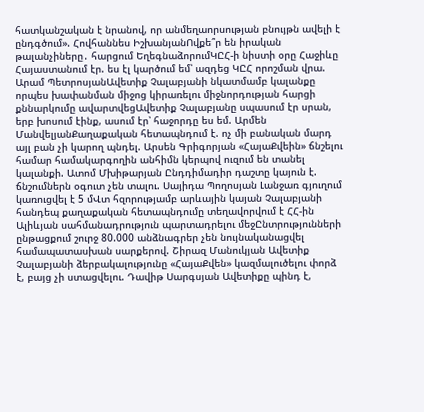հատկանշական է նրանով, որ անմեղաորսության բնույթն ավելի է ընդգծում». Հովհաննես ԻշխանյանՈվքե՞ր են իրական թալանչիները․ հարցում ԵղեգնաձորումԿԸՀ-ի նիստի օրը Հաջիևը Հայաստանում էր. ես էլ կարծում եմ՝ ազդեց ԿԸՀ որոշման վրա. Արամ ՊետրոսյանԱվետիք Չալաբյանի նկատմամբ կալանքը որպես խափանման միջոց կիրառելու միջնորդության հարցի քննարկումը ավարտվեցԱվետիք Չալաբյանը սպասում էր սրան, երբ խոսում էինք, ասում էր՝ հաջորդը ես եմ. Արմեն ՄանվելյանՔաղաքական հետապնդում է. ոչ մի բանական մարդ այլ բան չի կարող պնդել. Արսեն Գրիգորյան «ՀայաՔվեին» ճնշելու համար համակարգողին անհիմն կերպով ուզում են տանել կալանքի. Ատոմ Մխիթարյան Ընդդիմադիր դաշտը կայուն է. ճնշումներն օգուտ չեն տալու. Սայիդա Պողոսյան Լանջառ գյուղում կառուցվել է 5 մՎտ հզորությամբ արևային կայան Չալաբյանի հանդեպ քաղաքական հետապնդումը տեղավորվում է ՀՀ-ին Ալիևյան սահմանադրություն պարտադրելու մեջԸնտրությունների ընթացքում շուրջ 80.000 անձնագրեր չեն նույնականացվել համապատասխան սարքերով. Շիրազ Մանուկյան Ավետիք Չալաբյանի ձերբակալությունը «ՀայաՔվեն» կազմալուծելու փորձ է, բայց չի ստացվելու. Դավիթ Սարգսյան Ավետիքը պինդ է,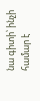նա գիտի՝ ինչի համար է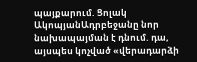պայքարում. Ցոլակ ԱկոպյանԱդրբեջանը նոր նախապայման է դնում. դա, այսպես կոչված «վերադարձի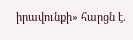իրավունքի» հարցն է.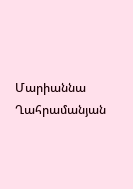Մարիաննա Ղահրամանյան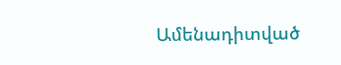Ամենադիտված